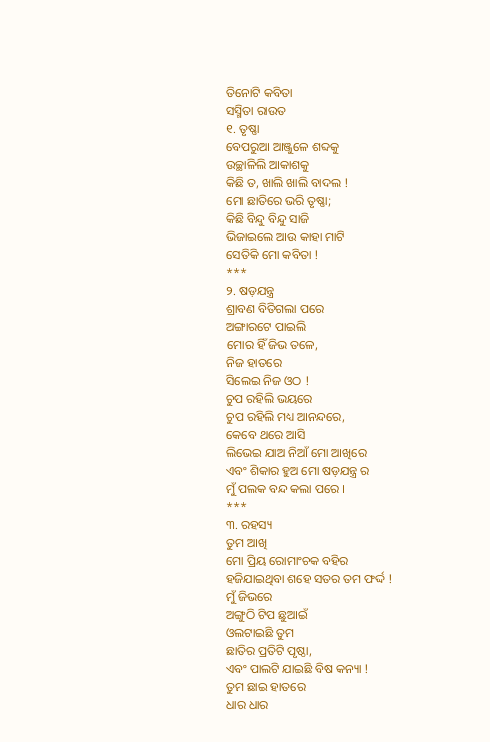ତିନୋଟି କବିତା
ସସ୍ମିତା ରାଉତ
୧. ତୃଷ୍ଣା
ବେପରୁଆ ଆଞ୍ଜୁଳେ ଶବ୍ଦକୁ
ଉଚ୍ଛାଳିଲି ଆକାଶକୁ
କିଛି ତ, ଖାଲି ଖାଲି ବାଦଲ !
ମୋ ଛାତିରେ ଭରି ତୃଷ୍ଣା;
କିଛି ବିନ୍ଦୁ ବିନ୍ଦୁ ସାଜି
ଭିଜାଇଲେ ଆଉ କାହା ମାଟି
ସେତିକି ମୋ କବିତା !
***
୨. ଷଡ଼ଯନ୍ତ୍ର
ଶ୍ରାବଣ ବିତିଗଲା ପରେ
ଅଙ୍ଗାରଟେ ପାଇଲି
ମୋର ହିଁ ଜିଭ ତଳେ,
ନିଜ ହାତରେ
ସିଲେଇ ନିଜ ଓଠ !
ଚୁପ ରହିଲି ଭୟରେ
ଚୁପ ରହିଲି ମଧ୍ୟ ଆନନ୍ଦରେ,
କେବେ ଥରେ ଆସି
ଲିଭେଇ ଯାଅ ନିଆଁ ମୋ ଆଖିରେ
ଏବଂ ଶିକାର ହୁଅ ମୋ ଷଡ଼ଯନ୍ତ୍ର ର
ମୁଁ ପଲକ ବନ୍ଦ କଲା ପରେ ।
***
୩. ରହସ୍ୟ
ତୁମ ଆଖି
ମୋ ପ୍ରିୟ ରୋମାଂଚକ ବହିର
ହଜିଯାଇଥିବା ଶହେ ସତର ତମ ଫର୍ଦ୍ଦ !
ମୁଁ ଜିଭରେ
ଅଙ୍ଗୁଠି ଟିପ ଛୁଆଇଁ
ଓଲଟାଇଛି ତୁମ
ଛାତିର ପ୍ରତିଟି ପୃଷ୍ଠା,
ଏବଂ ପାଲଟି ଯାଇଛି ବିଷ କନ୍ୟା !
ତୁମ ଛାଇ ହାତରେ
ଧାର ଧାର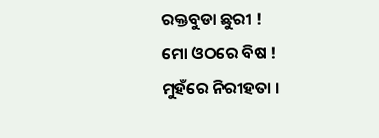ରକ୍ତବୁଡା ଛୁରୀ !
ମୋ ଓଠରେ ବିଷ !
ମୁହଁରେ ନିରୀହତା ।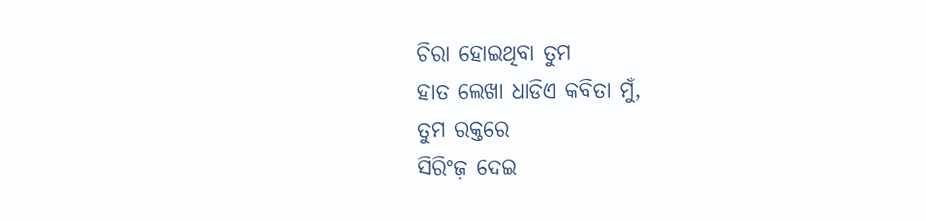ଚିରା ହୋଇଥିବା ତୁମ
ହାତ ଲେଖା ଧାଡିଏ କବିତା ମୁଁ,
ତୁମ ରକ୍ତରେ
ସିରିଂଜ଼ ଦେଇ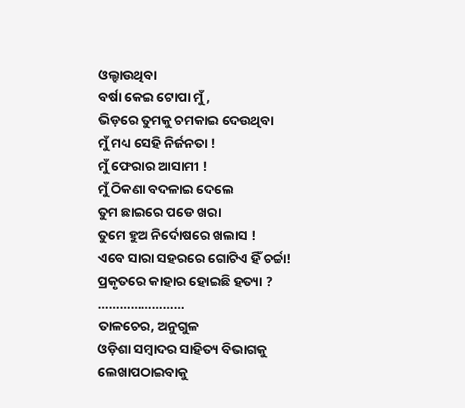ଓଲ୍ହାଉଥିବା
ବର୍ଷା କେଇ ଟୋପା ମୁଁ,
ଭିଡ଼ରେ ତୁମକୁ ଚମକାଇ ଦେଉଥିବା
ମୁଁ ମଧ୍ୟ ସେହି ନିର୍ଜନତା !
ମୁଁ ଫେରାର ଆସାମୀ !
ମୁଁ ଠିକଣା ବଦଳାଇ ଦେଲେ
ତୁମ ଛାଇରେ ପଡେ ଖରା
ତୁମେ ହୁଅ ନିର୍ଦୋଷରେ ଖଲାସ !
ଏବେ ସାରା ସହରରେ ଗୋଟିଏ ହିଁ ଚର୍ଚ୍ଚା!
ପ୍ରକୃତରେ କାହାର ହୋଇଛି ହତ୍ୟା ?
……………………
ତାଳଚେର, ଅନୁଗୁଳ
ଓଡ଼ିଶା ସମ୍ବାଦର ସାହିତ୍ୟ ବିଭାଗକୁ ଲେଖାପଠାଇବାକୁ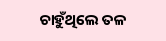ଚାହୁଁଥିଲେ ତଳ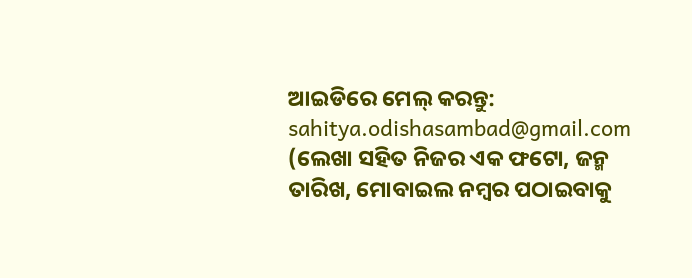ଆଇଡିରେ ମେଲ୍ କରନ୍ତୁ:
sahitya.odishasambad@gmail.com
(ଲେଖା ସହିତ ନିଜର ଏକ ଫଟୋ, ଜନ୍ମ ତାରିଖ, ମୋବାଇଲ ନମ୍ବର ପଠାଇବାକୁ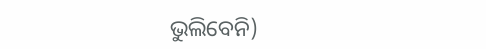ଭୁଲିବେନି)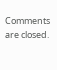Comments are closed.